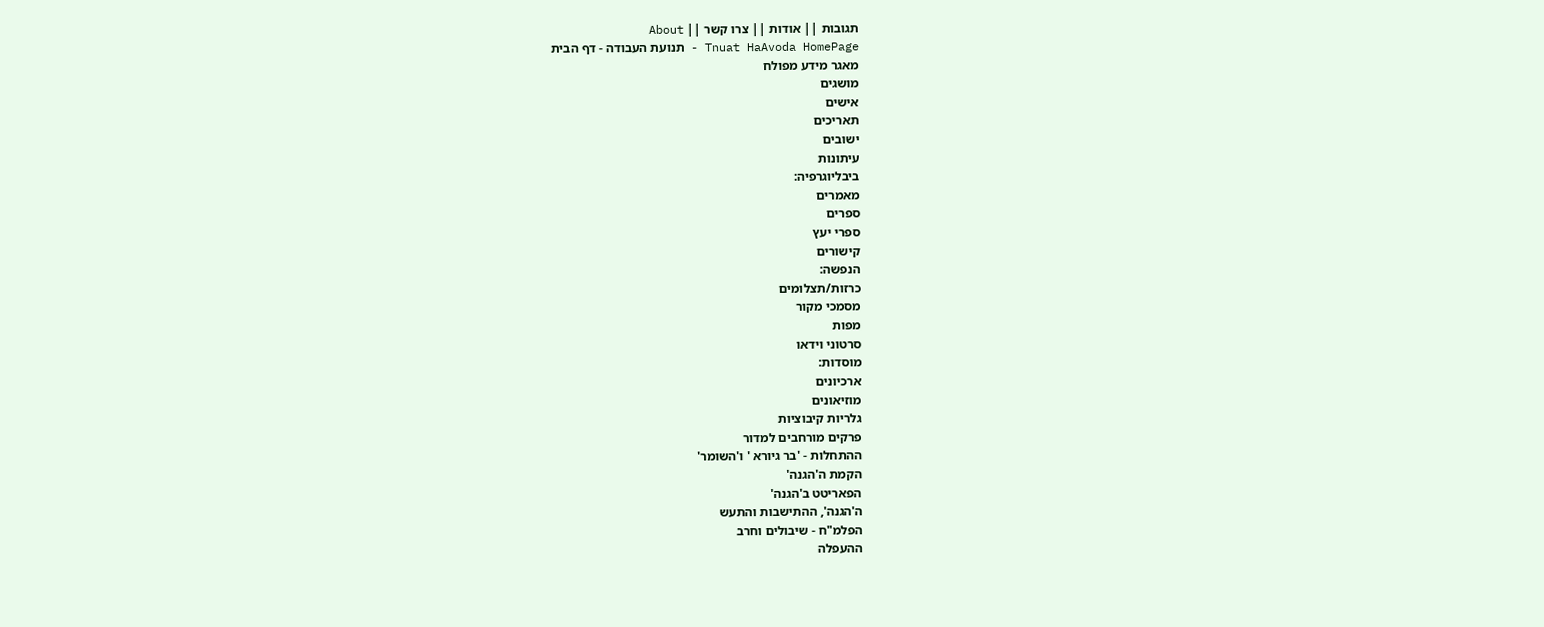תגובות || אודות || צרו קשר || About
Tnuat HaAvoda HomePage - תנועת העבודה - דף הבית
מאגר מידע מפולח
מושגים
אישים
תאריכים
ישובים
עיתונות
ביבליוגרפיה:
מאמרים
ספרים
ספרי יעץ
קישורים
הנפשה:
כרזות/תצלומים
מסמכי מקור
מפות
סרטוני וידאו
מוסדות:
ארכיונים
מוזיאונים
גלריות קיבוציות
פרקים מורחבים למדור
ההתחלות - 'בר גיורא ' ו'השומר'
הקמת ה'הגנה'
הפאריטט ב'הגנה'
ה'הגנה', ההתישבות והתעש
הפלמ"ח - שיבולים וחרב
ההעפלה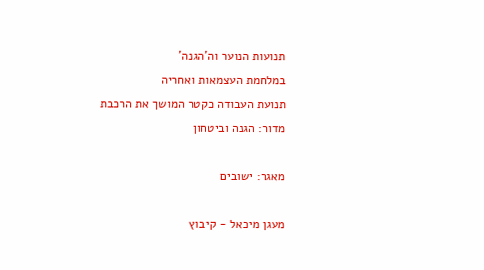תנועות הנוער וה'הגנה'
במלחמת העצמאות ואחריה
תנועת העבודה כקטר המושך את הרכבת
מדור: הגנה וביטחון

מאגר: ישובים

מעגן מיכאל - קיבוץ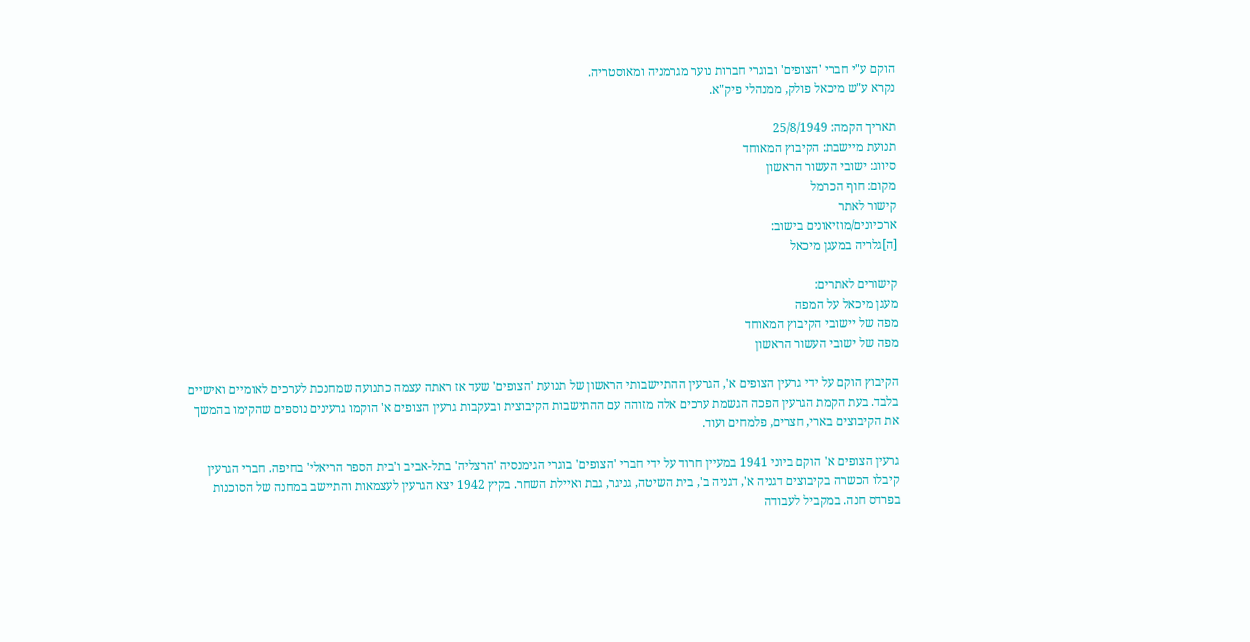הוקם ע"י חברי 'הצופים' ובוגרי חברות נוער מגרמניה ומאוסטריה.
נקרא ע"ש מיכאל פולק, ממנהלי פיק"א.

תאריך הקמה: 25/8/1949
תנועת מיישבת: הקיבוץ המאוחד
סיווג: ישובי העשור הראשון
מקום: חוף הכרמל
קישור לאתר
ארכיונים/מוזיאונים בישוב:
[ה]גלריה במעגן מיכאל

קישורים לאתרים:
מעגן מיכאל על המפה
מפה של יישובי הקיבוץ המאוחד
מפה של ישובי העשור הראשון

הקיבוץ הוקם על ידי גרעין הצופים א', הגרעין ההתיישבותי הראשון של תנועת 'הצופים' שעד אז ראתה עצמה כתנועה שמחנכת לערכים לאומיים ואישיים בלבד. בעת הקמת הגרעין הפכה הגשמת ערכים אלה מזוהה עם ההתישבות הקיבוצית ובעקבות גרעין הצופים א' הוקמו גרעינים נוספים שהקימו בהמשך את הקיבוצים בארי, חצרים, פלמחים ועוד.

גרעין הצופים א' הוקם ביוני 1941 במעיין חרוד על ידי חברי 'הצופים' בוגרי הגימנסיה 'הרצליה' בתל-אביב ו'בית הספר הריאלי' בחיפה. חברי הגרעין קיבלו הכשרה בקיבוצים דגניה א', דגניה ב', בית השיטה, גניגר, גבת ואיילת השחר. בקיץ 1942 יצא הגרעין לעצמאות והתיישב במחנה של הסוכנות בפרדס חנה. במקביל לעבודה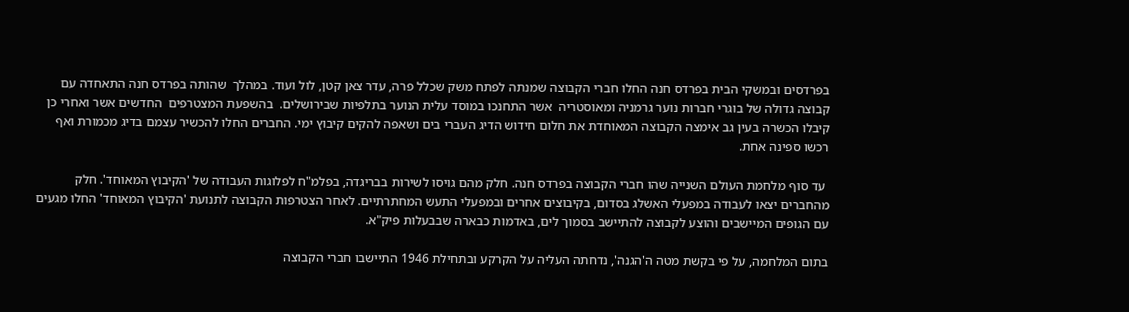בפרדסים ובמשקי הבית בפרדס חנה החלו חברי הקבוצה שמנתה לפתח משק שכלל פרה, עדר צאן קטן, לול ועוד. במהלך  שהותה בפרדס חנה התאחדה עם קבוצה גדולה של בוגרי חברות נוער גרמניה ומאוסטריה  אשר התחנכו במוסד עלית הנוער בתלפיות שבירושלים.  בהשפעת המצטרפים  החדשים אשר ואחרי כן קיבלו הכשרה בעין גב אימצה הקבוצה המאוחדת את חלום חידוש הדיג העברי בים ושאפה להקים קיבוץ ימי. החברים החלו להכשיר עצמם בדיג מכמורת ואף רכשו ספינה אחת.

 עד סוף מלחמת העולם השנייה שהו חברי הקבוצה בפרדס חנה. חלק מהם גויסו לשירות בבריגדה, בפלמ"ח לפלוגות העבודה של 'הקיבוץ המאוחד'. חלק מהחברים יצאו לעבודה במפעלי האשלג בסדום, בקיבוצים אחרים ובמפעלי התעש המחתרתיים. לאחר הצטרפות הקבוצה לתנועת 'הקיבוץ המאוחד' החלו מגעים עם הגופים המיישבים והוצע לקבוצה להתיישב בסמוך לים, באדמות כבארה שבבעלות פיק"א.

בתום המלחמה, על פי בקשת מטה ה'הגנה', נדחתה העליה על הקרקע ובתחילת 1946 התיישבו חברי הקבוצה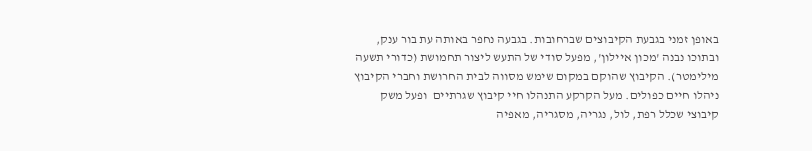באופן זמני בגבעת הקיבוצים שברחובות. בגבעה נחפר באותה עת בור ענק, ובתוכו נבנה 'מכון איילון', מפעל סודי של התעש ליצור תחמושת (כדורי תשעה מילימטר). הקיבוץ שהוקם במקום שימש מסווה לבית החרושת וחברי הקיבוץ ניהלו חיים כפולים. מעל הקרקע התנהלו חיי קיבוץ שגרתיים  ופעל משק קיבוצי שכלל רפת, לול, נגריה, מסגריה, מאפיה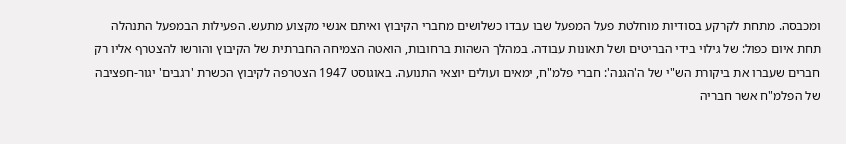ומכבסה. מתחת לקרקע בסודיות מוחלטת פעל המפעל שבו עבדו כשלושים מחברי הקיבוץ ואיתם אנשי מקצוע מתעש. הפעילות הבמפעל התנהלה תחת איום כפול: של גילוי בידי הבריטים ושל תאונות עבודה. במהלך השהות ברחובות, הואטה הצמיחה החברתית של הקיבוץ והורשו להצטרף אליו רק חברים שעברו את ביקורת הש"י של ה'הגנה': חברי פלמ"ח, ימאים ועולים יוצאי התנועה. באוגוסט 1947 הצטרפה לקיבוץ הכשרת 'רגבים' יגור-חפציבה של הפלמ"ח אשר חבריה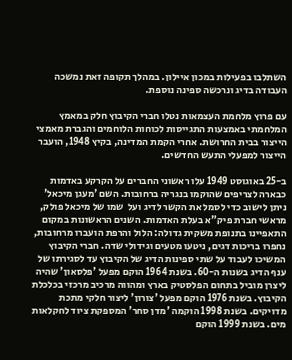השתלבו בפעילות במכון איילון. במהלך תקופה זאת נמשכה העבודה בדיג ונרכשה ספינה נוספת.

עם פרוץ מלחמת העצמאות נטלו חברי הקיבוץ חלק במאמץ המלחמתי באמצעות התגייסות לכוחות הלוחמים והגברת מאמצי הייצור בבית החרושת. אחרי הקמת המדינה, בקיץ 1948, הועבר הייצור למפעלי התעש החדשים.

ב-25 באוגוסט 1949 עלו ראשוני החברים על הקרקע באדמות כבארה לצריפים שהוקמו בנגריה ברחובות. השם 'מעגן מיכאל' ניתן לישוב כדי לסמל את הקשר לדיג ועל  שמו של מיכאל פולק, מראשי חברת פיק"א בעלת האדמות. השנים הראשונות במקום התאפיינו בתנופת משקית גדולה: הלול והרפת הועברו מרחובות, נחפרו בריכות דגים, ניטעו מטעים וגידולי שדה. חברי הקיבוץ המשיכו לעבוד על שתי ספינות הדיג של הקיבוץ עד לסגירתו של ענף הדיג בשנות ה-60. בשנת 1964 הוקם מפעל 'פלסאון' שהיה ליצרן מוביל בתחום הפלסטיק בארץ ומהווה מרכיב מרכזי בכלכלת הקיבוץ. בשנת 1976 הוקם מפעל 'צורון' ליצור חלקי מתכת מדויקים. בשנת 1998 הוקמה 'מדן סחר' המספקת ציוד לחקלאות מים. בשנת 1999 הוקם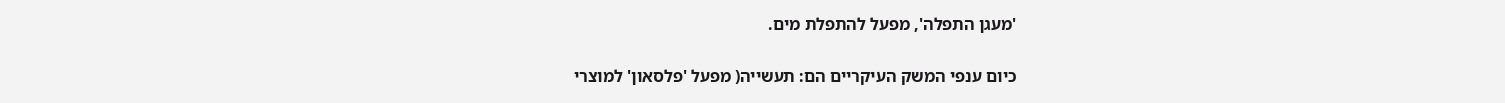'מעגן התפלה', מפעל להתפלת מים.

כיום ענפי המשק העיקריים הם: תעשייה( מפעל 'פלסאון' למוצרי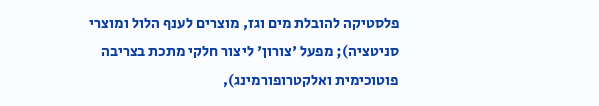פלסטיקה להובלת מים וגז, מוצרים לענף הלול ומוצרי סניטציה); מפעל 'צורון' ליצור חלקי מתכת בצריבה פוטוכימית ואלקטרופורמינג),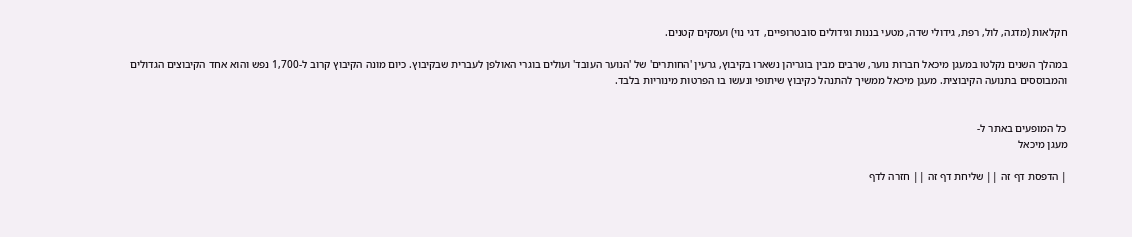חקלאות (מדגה, לול, רפת, גידולי שדה, מטעי בננות וגידולים סובטרופיים,  דגי נוי) ועסקים קטנים.

במהלך השנים נקלטו במעגן מיכאל חברות נוער, שרבים מבין בוגריהן נשארו בקיבוץ, גרעין 'החותרים' של 'הנוער העובד' ועולים בוגרי האולפן לעברית שבקיבוץ. כיום מונה הקיבוץ קרוב ל-1,700 נפש והוא אחד הקיבוצים הגדולים והמבוססים בתנועה הקיבוצית. מעגן מיכאל ממשיך להתנהל כקיבוץ שיתופי ונעשו בו הפרטות מינוריות בלבד.


כל המופעים באתר ל-
מעגן מיכאל

| הדפסת דף זה || שליחת דף זה || חזרה לדף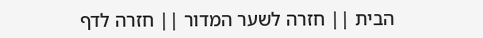הבית || חזרה לשער המדור || חזרה לדף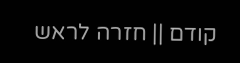קודם || חזרה לראש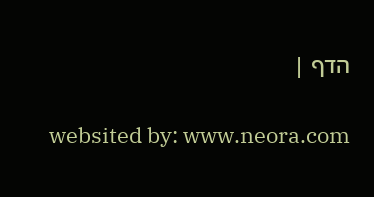הדף |

websited by: www.neora.com